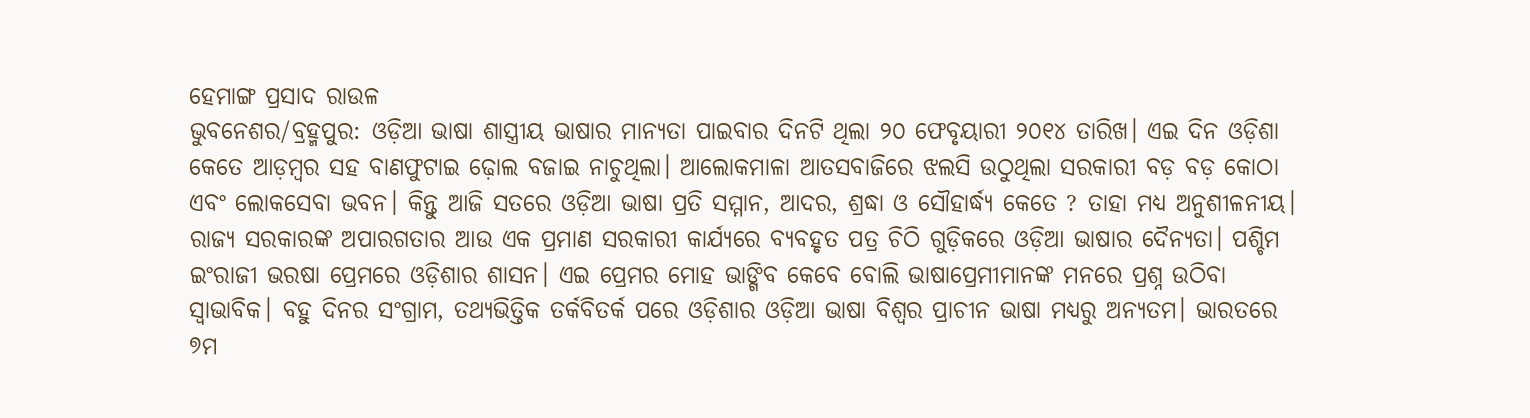ହେମାଙ୍ଗ ପ୍ରସାଦ ରାଉଳ
ଭୁବନେଶର/ବ୍ରହ୍ମପୁର: ଓଡ଼ିଆ ଭାଷା ଶାସ୍ତ୍ରୀୟ ଭାଷାର ମାନ୍ୟତା ପାଇବାର ଦିନଟି ଥିଲା ୨୦ ଫେବୃୟାରୀ ୨୦୧୪ ତାରିଖ। ଏଇ ଦିନ ଓଡ଼ିଶା କେତେ ଆଡ଼ମ୍ବର ସହ ବାଣଫୁଟାଇ ଢ଼ୋଲ ବଜାଇ ନାଚୁଥିଲା। ଆଲୋକମାଳା ଆତସବାଜିରେ ଝଲସି ଉଠୁଥିଲା ସରକାରୀ ବଡ଼ ବଡ଼ କୋଠା ଏବଂ ଲୋକସେବା ଭବନ। କିନ୍ତୁ ଆଜି ସତରେ ଓଡ଼ିଆ ଭାଷା ପ୍ରତି ସମ୍ମାନ, ଆଦର, ଶ୍ରଦ୍ଧା ଓ ସୌହାର୍ଦ୍ଧ୍ୟ କେତେ ? ତାହା ମଧ୍ୟ ଅନୁଶୀଳନୀୟ।
ରାଜ୍ୟ ସରକାରଙ୍କ ଅପାରଗତାର ଆଉ ଏକ ପ୍ରମାଣ ସରକାରୀ କାର୍ଯ୍ୟରେ ବ୍ୟବହୃତ ପତ୍ର ଚିଠି ଗୁଡ଼ିକରେ ଓଡ଼ିଆ ଭାଷାର ଦୈନ୍ୟତା। ପଶ୍ଚିମ ଇଂରାଜୀ ଭରଷା ପ୍ରେମରେ ଓଡ଼ିଶାର ଶାସନ। ଏଇ ପ୍ରେମର ମୋହ ଭାଙ୍ଗିବ କେବେ ବୋଲି ଭାଷାପ୍ରେମୀମାନଙ୍କ ମନରେ ପ୍ରଶ୍ନ ଉଠିବା ସ୍ୱାଭାବିକ। ବହୁ ଦିନର ସଂଗ୍ରାମ, ତଥ୍ୟଭିତ୍ତିକ ତର୍କବିତର୍କ ପରେ ଓଡ଼ିଶାର ଓଡ଼ିଆ ଭାଷା ବିଶ୍ୱର ପ୍ରାଚୀନ ଭାଷା ମଧ୍ୟରୁ ଅନ୍ୟତମ। ଭାରତରେ ୭ମ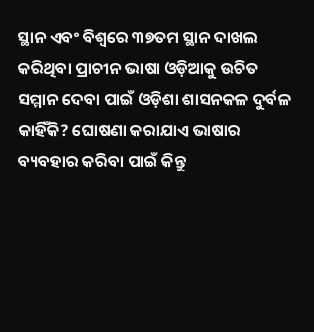ସ୍ଥାନ ଏବଂ ବିଶ୍ୱରେ ୩୭ତମ ସ୍ଥାନ ଦାଖଲ କରିଥିବା ପ୍ରାଚୀନ ଭାଷା ଓଡ଼ିଆକୁ ଉଚିତ ସମ୍ମାନ ଦେବା ପାଇଁ ଓଡ଼ିଶା ଶାସନକଳ ଦୁର୍ବଳ କାହିଁକି? ଘୋଷଣା କରାଯାଏ ଭାଷାର ବ୍ୟବହାର କରିବା ପାଇଁ କିନ୍ତୁ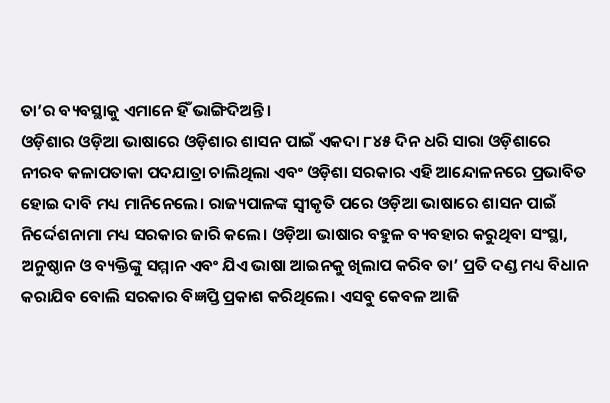ତା’ର ବ୍ୟବସ୍ଥାକୁ ଏମାନେ ହିଁ ଭାଙ୍ଗିଦିଅନ୍ତି।
ଓଡ଼ିଶାର ଓଡ଼ିଆ ଭାଷାରେ ଓଡ଼ିଶାର ଶାସନ ପାଇଁ ଏକଦା ୮୪୫ ଦିନ ଧରି ସାରା ଓଡ଼ିଶାରେ ନୀରବ କଳାପତାକା ପଦଯାତ୍ରା ଚାଲିଥିଲା ଏବଂ ଓଡ଼ିଶା ସରକାର ଏହି ଆନ୍ଦୋଳନରେ ପ୍ରଭାବିତ ହୋଇ ଦାବି ମଧ୍ୟ ମାନିନେଲେ। ରାଜ୍ୟପାଳଙ୍କ ସ୍ୱୀକୃତି ପରେ ଓଡ଼ିଆ ଭାଷାରେ ଶାସନ ପାଇଁ ନିର୍ଦ୍ଦେଶନାମା ମଧ୍ୟ ସରକାର ଜାରି କଲେ। ଓଡ଼ିଆ ଭାଷାର ବହୁଳ ବ୍ୟବହାର କରୁଥିବା ସଂସ୍ଥା, ଅନୁଷ୍ଠାନ ଓ ବ୍ୟକ୍ତିଙ୍କୁ ସମ୍ମାନ ଏବଂ ଯିଏ ଭାଷା ଆଇନକୁ ଖିଲାପ କରିବ ତା’ ପ୍ରତି ଦଣ୍ଡ ମଧ୍ୟ ବିଧାନ କରାଯିବ ବୋଲି ସରକାର ବିଜ୍ଞପ୍ତି ପ୍ରକାଶ କରିଥିଲେ। ଏସବୁ କେବଳ ଆଜି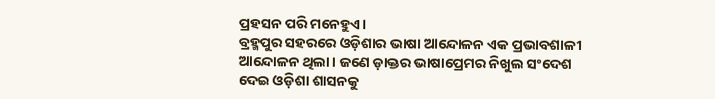ପ୍ରହସନ ପରି ମନେହୁଏ।
ବ୍ରହ୍ମପୁର ସହରରେ ଓଡ଼ିଶାର ଭାଷା ଆନ୍ଦୋଳନ ଏକ ପ୍ରଭାବଶାଳୀ ଆନ୍ଦୋଳନ ଥିଲା। ଜଣେ ଡ଼ାକ୍ତର ଭାଷାପ୍ରେମର ନିଖୁଲ ସଂଦେଶ ଦେଇ ଓଡ଼ିଶା ଶାସନକୁ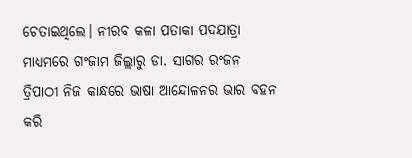ଚେତାଇଥିଲେ। ନୀରବ କଳା ପତାକା ପଦଯାତ୍ରା ମାଧ୍ୟମରେ ଗଂଜାମ ଜିଲ୍ଲାରୁ ଡା. ସାଗର ରଂଜନ ତ୍ରିପାଠୀ ନିଜ କାନ୍ଧରେ ଭାଷା ଆନ୍ଦୋଳନର ଭାର ବହନ କରି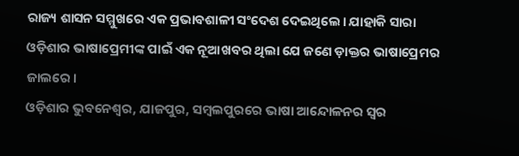ରାଜ୍ୟ ଶାସନ ସମ୍ମୁଖରେ ଏକ ପ୍ରଭାବଶାଳୀ ସଂଦେଶ ଦେଇଥିଲେ। ଯାହାକି ସାରା ଓଡ଼ିଶାର ଭାଷାପ୍ରେମୀଙ୍କ ପାଇଁ ଏକ ନୂଆଖବର ଥିଲା ଯେ ଜଣେ ଡ଼ାକ୍ତର ଭାଷାପ୍ରେମର ଜାଲରେ।
ଓଡ଼ିଶାର ଭୁବନେଶ୍ୱର, ଯାଜପୁର, ସମ୍ବଲପୁରରେ ଭାଷା ଆନ୍ଦୋଳନର ସ୍ୱର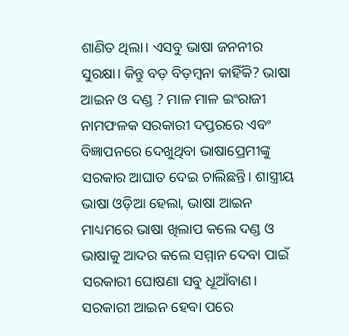ଶାଣିତ ଥିଲା। ଏସବୁ ଭାଷା ଜନନୀର ସୁରକ୍ଷା। କିନ୍ତୁ ବଡ଼ ବିଡ଼ମ୍ବନା କାହିଁକି? ଭାଷା ଆଇନ ଓ ଦଣ୍ଡ ? ମାଳ ମାଳ ଇଂରାଜୀ ନାମଫଳକ ସରକାରୀ ଦପ୍ତରରେ ଏବଂ ବିଜ୍ଞାପନରେ ଦେଖୁଥିବା ଭାଷାପ୍ରେମୀଙ୍କୁ ସରକାର ଆଘାତ ଦେଇ ଚାଲିଛନ୍ତି। ଶାସ୍ତ୍ରୀୟ ଭାଷା ଓଡ଼ିଆ ହେଲା, ଭାଷା ଆଇନ ମାଧ୍ୟମରେ ଭାଷା ଖିଲାପ କଲେ ଦଣ୍ଡ ଓ ଭାଷାକୁ ଆଦର କଲେ ସମ୍ମାନ ଦେବା ପାଇଁ ସରକାରୀ ଘୋଷଣା ସବୁ ଧୂଆଁବାଣ। ସରକାରୀ ଆଇନ ହେବା ପରେ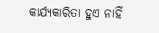କାର୍ଯ୍ୟକାରିତା ହୁଏ ନାହିଁ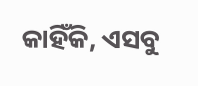କାହିଁକି, ଏସବୁ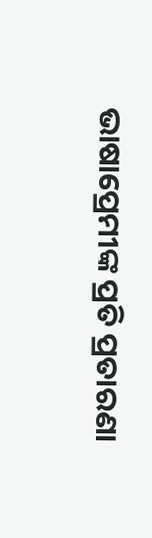ଭାଷାପ୍ରେମୀଙ୍କ ପ୍ରତି ପ୍ରତାରଣା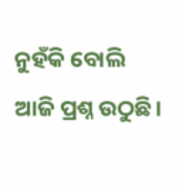ନୁହଁକି ବୋଲି ଆଜି ପ୍ରଶ୍ନ ଉଠୁଛି।